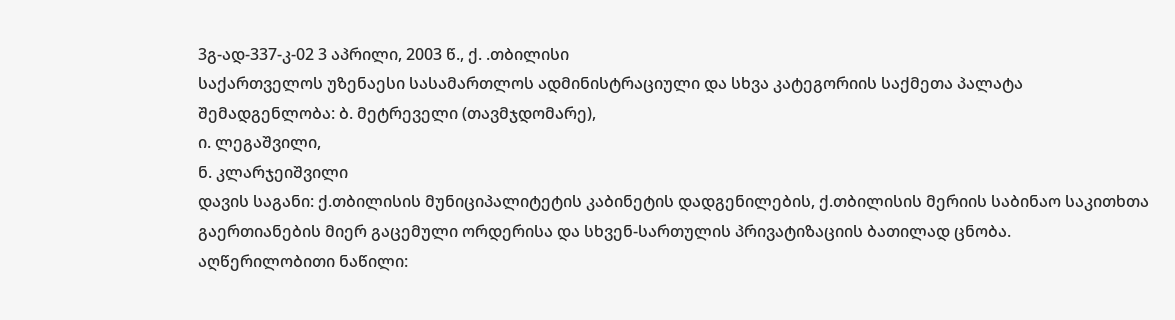3გ-ად-337-კ-02 3 აპრილი, 2003 წ., ქ. .თბილისი
საქართველოს უზენაესი სასამართლოს ადმინისტრაციული და სხვა კატეგორიის საქმეთა პალატა
შემადგენლობა: ბ. მეტრეველი (თავმჯდომარე),
ი. ლეგაშვილი,
ნ. კლარჯეიშვილი
დავის საგანი: ქ.თბილისის მუნიციპალიტეტის კაბინეტის დადგენილების, ქ.თბილისის მერიის საბინაო საკითხთა გაერთიანების მიერ გაცემული ორდერისა და სხვენ-სართულის პრივატიზაციის ბათილად ცნობა.
აღწერილობითი ნაწილი: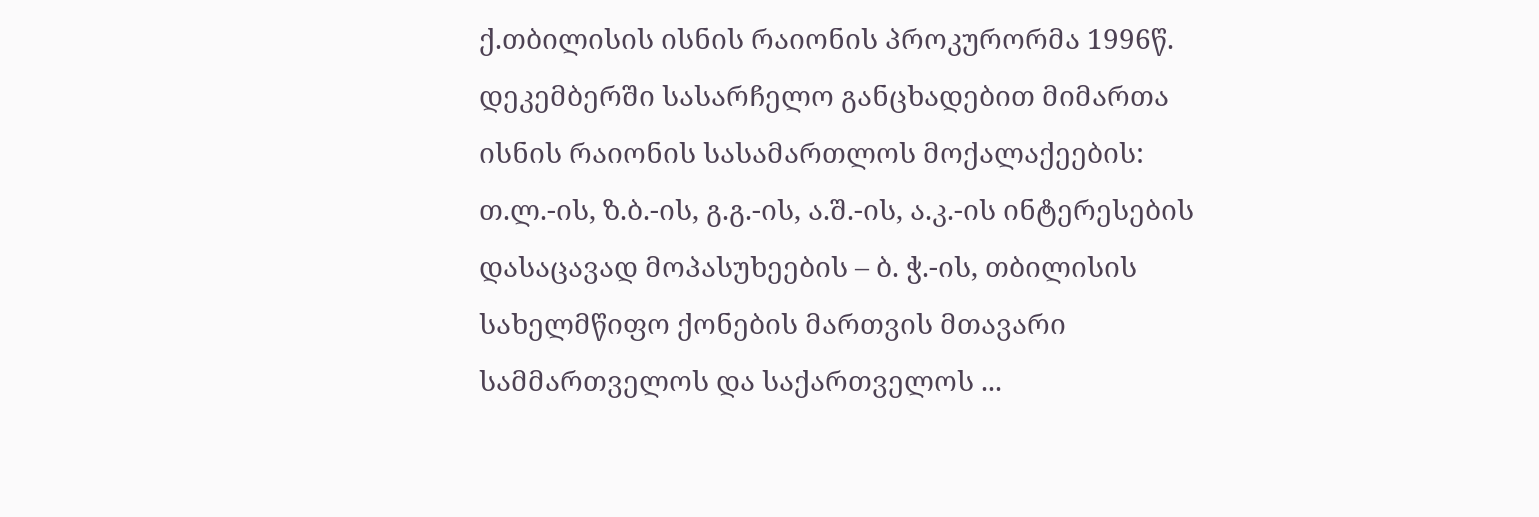ქ.თბილისის ისნის რაიონის პროკურორმა 1996წ. დეკემბერში სასარჩელო განცხადებით მიმართა ისნის რაიონის სასამართლოს მოქალაქეების: თ.ლ.-ის, ზ.ბ.-ის, გ.გ.-ის, ა.შ.-ის, ა.კ.-ის ინტერესების დასაცავად მოპასუხეების – ბ. ჭ.-ის, თბილისის სახელმწიფო ქონების მართვის მთავარი სამმართველოს და საქართველოს ...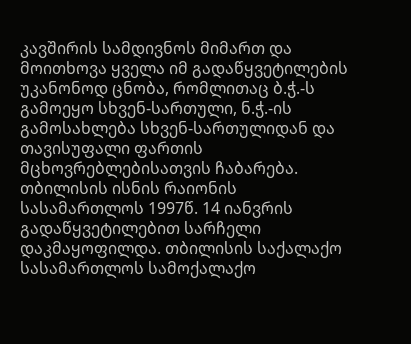კავშირის სამდივნოს მიმართ და მოითხოვა ყველა იმ გადაწყვეტილების უკანონოდ ცნობა, რომლითაც ბ.ჭ.-ს გამოეყო სხვენ-სართული, ნ.ჭ.-ის გამოსახლება სხვენ-სართულიდან და თავისუფალი ფართის მცხოვრებლებისათვის ჩაბარება.
თბილისის ისნის რაიონის სასამართლოს 1997წ. 14 იანვრის გადაწყვეტილებით სარჩელი დაკმაყოფილდა. თბილისის საქალაქო სასამართლოს სამოქალაქო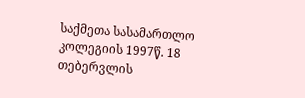საქმეთა სასამართლო კოლეგიის 1997წ. 18 თებერვლის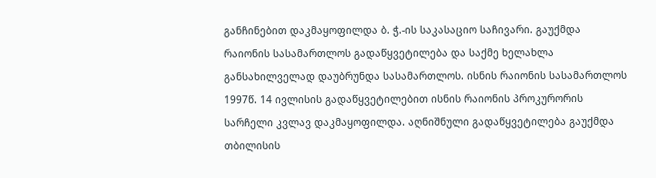განჩინებით დაკმაყოფილდა ბ. ჭ.-ის საკასაციო საჩივარი. გაუქმდა რაიონის სასამართლოს გადაწყვეტილება და საქმე ხელახლა განსახილველად დაუბრუნდა სასამართლოს. ისნის რაიონის სასამართლოს 1997წ. 14 ივლისის გადაწყვეტილებით ისნის რაიონის პროკურორის სარჩელი კვლავ დაკმაყოფილდა. აღნიშნული გადაწყვეტილება გაუქმდა თბილისის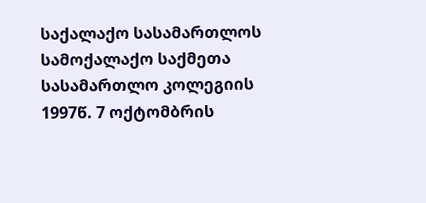საქალაქო სასამართლოს სამოქალაქო საქმეთა სასამართლო კოლეგიის 1997წ. 7 ოქტომბრის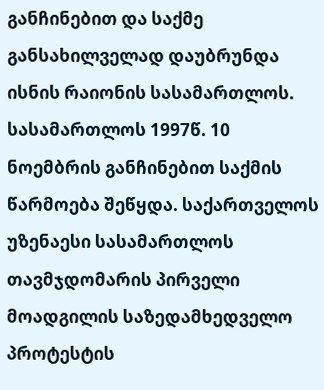განჩინებით და საქმე განსახილველად დაუბრუნდა ისნის რაიონის სასამართლოს. სასამართლოს 1997წ. 10 ნოემბრის განჩინებით საქმის წარმოება შეწყდა. საქართველოს უზენაესი სასამართლოს თავმჯდომარის პირველი მოადგილის საზედამხედველო პროტესტის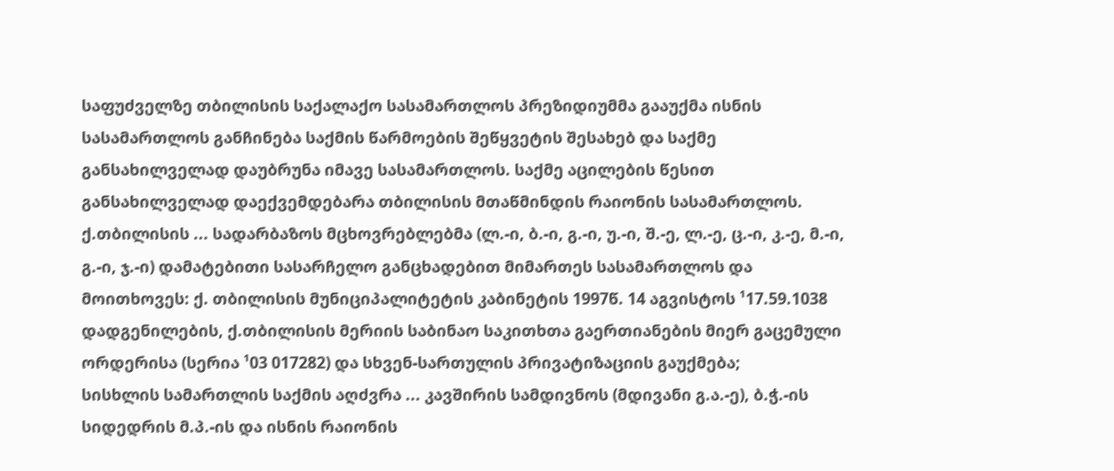საფუძველზე თბილისის საქალაქო სასამართლოს პრეზიდიუმმა გააუქმა ისნის სასამართლოს განჩინება საქმის წარმოების შეწყვეტის შესახებ და საქმე განსახილველად დაუბრუნა იმავე სასამართლოს. საქმე აცილების წესით განსახილველად დაექვემდებარა თბილისის მთაწმინდის რაიონის სასამართლოს. ქ.თბილისის ... სადარბაზოს მცხოვრებლებმა (ლ.-ი, ბ.-ი, გ.-ი, უ.-ი, შ.-ე, ლ.-ე, ც.-ი, კ.-ე, მ.-ი, გ.-ი, ჯ.-ი) დამატებითი სასარჩელო განცხადებით მიმართეს სასამართლოს და მოითხოვეს: ქ. თბილისის მუნიციპალიტეტის კაბინეტის 1997წ. 14 აგვისტოს ¹17.59.1038 დადგენილების, ქ.თბილისის მერიის საბინაო საკითხთა გაერთიანების მიერ გაცემული ორდერისა (სერია ¹03 017282) და სხვენ-სართულის პრივატიზაციის გაუქმება;
სისხლის სამართლის საქმის აღძვრა ... კავშირის სამდივნოს (მდივანი გ.ა.-ე), ბ.ჭ.-ის სიდედრის მ.პ.-ის და ისნის რაიონის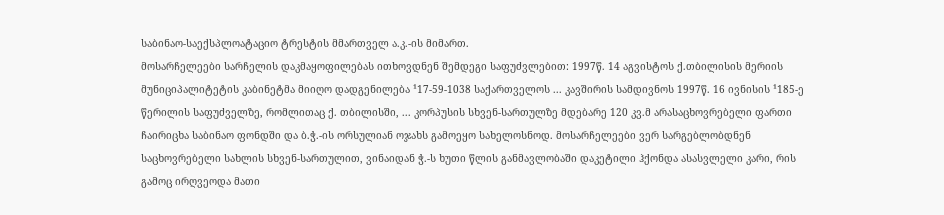საბინაო-საექსპლოატაციო ტრესტის მმართველ ა.კ.-ის მიმართ.
მოსარჩელეები სარჩელის დაკმაყოფილებას ითხოვდნენ შემდეგი საფუძვლებით: 1997წ. 14 აგვისტოს ქ.თბილისის მერიის მუნიციპალიტეტის კაბინეტმა მიიღო დადგენილება ¹17-59-1038 საქართველოს ... კავშირის სამდივნოს 1997წ. 16 ივნისის ¹185-ე წერილის საფუძველზე, რომლითაც ქ. თბილისში, ... კორპუსის სხვენ-სართულზე მდებარე 120 კვ.მ არასაცხოვრებელი ფართი ჩაირიცხა საბინაო ფონდში და ბ.ჭ.-ის ორსულიან ოჯახს გამოეყო სახელოსნოდ. მოსარჩელეები ვერ სარგებლობდნენ საცხოვრებელი სახლის სხვენ-სართულით, ვინაიდან ჭ.-ს ხუთი წლის განმავლობაში დაკეტილი ჰქონდა ასასვლელი კარი, რის გამოც ირღვეოდა მათი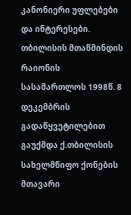კანონიერი უფლებები და ინტერესები.
თბილისის მთაწმინდის რაიონის სასამართლოს 1998წ. 8 დეკემბრის გადაწყვეტილებით გაუქმდა ქ.თბილისის სახელმწიფო ქონების მთავარი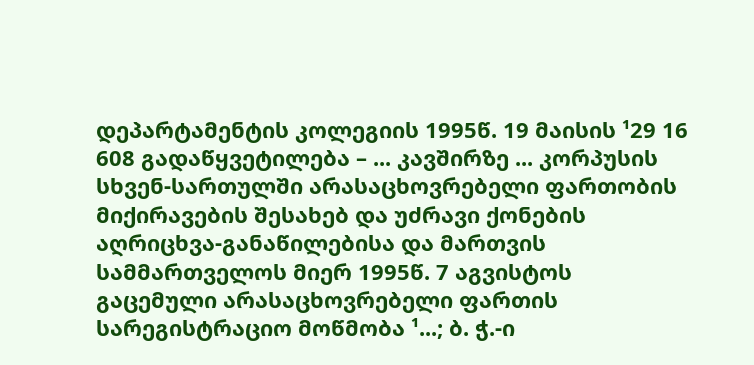დეპარტამენტის კოლეგიის 1995წ. 19 მაისის ¹29 16 608 გადაწყვეტილება – ... კავშირზე ... კორპუსის სხვენ-სართულში არასაცხოვრებელი ფართობის მიქირავების შესახებ და უძრავი ქონების აღრიცხვა-განაწილებისა და მართვის სამმართველოს მიერ 1995წ. 7 აგვისტოს გაცემული არასაცხოვრებელი ფართის სარეგისტრაციო მოწმობა ¹...; ბ. ჭ.-ი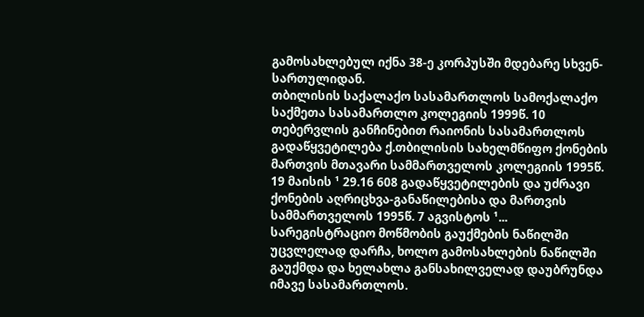გამოსახლებულ იქნა 38-ე კორპუსში მდებარე სხვენ- სართულიდან.
თბილისის საქალაქო სასამართლოს სამოქალაქო საქმეთა სასამართლო კოლეგიის 1999წ. 10 თებერვლის განჩინებით რაიონის სასამართლოს გადაწყვეტილება ქ.თბილისის სახელმწიფო ქონების მართვის მთავარი სამმართველოს კოლეგიის 1995წ. 19 მაისის ¹ 29.16 608 გადაწყვეტილების და უძრავი ქონების აღრიცხვა-განაწილებისა და მართვის სამმართველოს 1995წ. 7 აგვისტოს ¹... სარეგისტრაციო მოწმობის გაუქმების ნაწილში უცვლელად დარჩა, ხოლო გამოსახლების ნაწილში გაუქმდა და ხელახლა განსახილველად დაუბრუნდა იმავე სასამართლოს.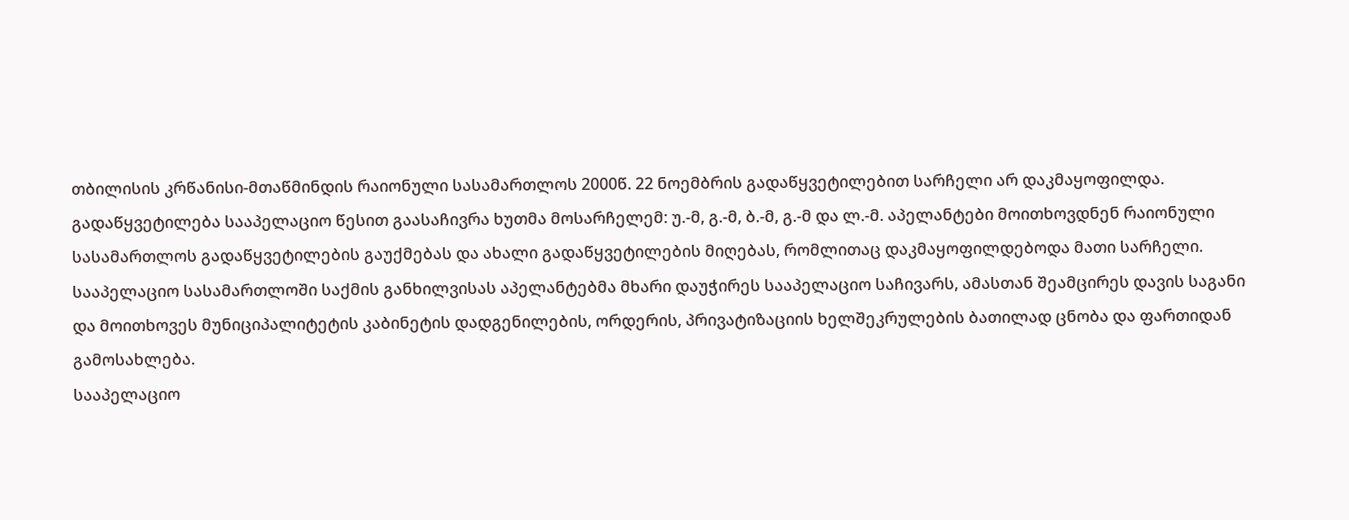თბილისის კრწანისი-მთაწმინდის რაიონული სასამართლოს 2000წ. 22 ნოემბრის გადაწყვეტილებით სარჩელი არ დაკმაყოფილდა. გადაწყვეტილება სააპელაციო წესით გაასაჩივრა ხუთმა მოსარჩელემ: უ.-მ, გ.-მ, ბ.-მ, გ.-მ და ლ.-მ. აპელანტები მოითხოვდნენ რაიონული სასამართლოს გადაწყვეტილების გაუქმებას და ახალი გადაწყვეტილების მიღებას, რომლითაც დაკმაყოფილდებოდა მათი სარჩელი.
სააპელაციო სასამართლოში საქმის განხილვისას აპელანტებმა მხარი დაუჭირეს სააპელაციო საჩივარს, ამასთან შეამცირეს დავის საგანი და მოითხოვეს მუნიციპალიტეტის კაბინეტის დადგენილების, ორდერის, პრივატიზაციის ხელშეკრულების ბათილად ცნობა და ფართიდან გამოსახლება.
სააპელაციო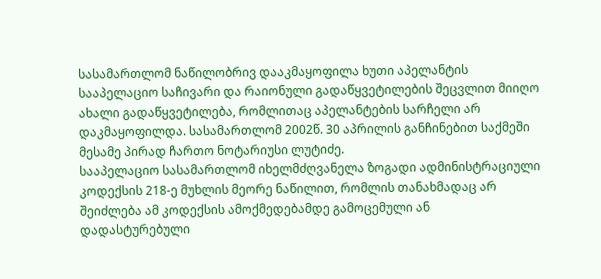სასამართლომ ნაწილობრივ დააკმაყოფილა ხუთი აპელანტის სააპელაციო საჩივარი და რაიონული გადაწყვეტილების შეცვლით მიიღო ახალი გადაწყვეტილება, რომლითაც აპელანტების სარჩელი არ დაკმაყოფილდა. სასამართლომ 2002წ. 30 აპრილის განჩინებით საქმეში მესამე პირად ჩართო ნოტარიუსი ლუტიძე.
სააპელაციო სასამართლომ იხელმძღვანელა ზოგადი ადმინისტრაციული კოდექსის 218-ე მუხლის მეორე ნაწილით, რომლის თანახმადაც არ შეიძლება ამ კოდექსის ამოქმედებამდე გამოცემული ან დადასტურებული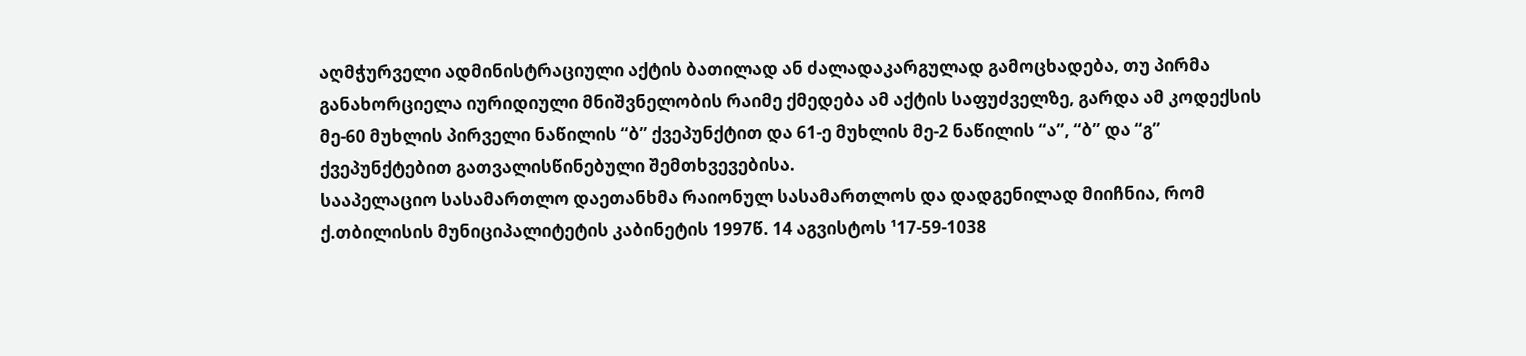აღმჭურველი ადმინისტრაციული აქტის ბათილად ან ძალადაკარგულად გამოცხადება, თუ პირმა განახორციელა იურიდიული მნიშვნელობის რაიმე ქმედება ამ აქტის საფუძველზე, გარდა ამ კოდექსის მე-60 მუხლის პირველი ნაწილის “ბ” ქვეპუნქტით და 61-ე მუხლის მე-2 ნაწილის “ა”, “ბ” და “გ” ქვეპუნქტებით გათვალისწინებული შემთხვევებისა.
სააპელაციო სასამართლო დაეთანხმა რაიონულ სასამართლოს და დადგენილად მიიჩნია, რომ ქ.თბილისის მუნიციპალიტეტის კაბინეტის 1997წ. 14 აგვისტოს ¹17-59-1038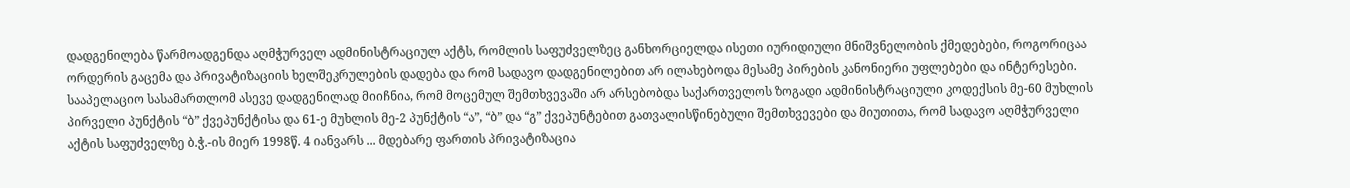დადგენილება წარმოადგენდა აღმჭურველ ადმინისტრაციულ აქტს, რომლის საფუძველზეც განხორციელდა ისეთი იურიდიული მნიშვნელობის ქმედებები, როგორიცაა ორდერის გაცემა და პრივატიზაციის ხელშეკრულების დადება და რომ სადავო დადგენილებით არ ილახებოდა მესამე პირების კანონიერი უფლებები და ინტერესები. სააპელაციო სასამართლომ ასევე დადგენილად მიიჩნია, რომ მოცემულ შემთხვევაში არ არსებობდა საქართველოს ზოგადი ადმინისტრაციული კოდექსის მე-60 მუხლის პირველი პუნქტის “ბ” ქვეპუნქტისა და 61-ე მუხლის მე-2 პუნქტის “ა”, “ბ” და “გ” ქვეპუნტებით გათვალისწინებული შემთხვევები და მიუთითა, რომ სადავო აღმჭურველი აქტის საფუძველზე ბ.ჭ.-ის მიერ 1998წ. 4 იანვარს ... მდებარე ფართის პრივატიზაცია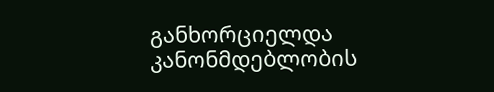განხორციელდა კანონმდებლობის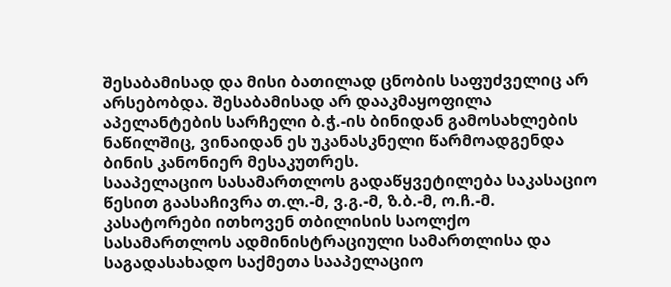შესაბამისად და მისი ბათილად ცნობის საფუძველიც არ არსებობდა. შესაბამისად არ დააკმაყოფილა აპელანტების სარჩელი ბ.ჭ.-ის ბინიდან გამოსახლების ნაწილშიც, ვინაიდან ეს უკანასკნელი წარმოადგენდა ბინის კანონიერ მესაკუთრეს.
სააპელაციო სასამართლოს გადაწყვეტილება საკასაციო წესით გაასაჩივრა თ.ლ.-მ, ვ.გ.-მ, ზ.ბ.-მ, ო.ჩ.-მ.
კასატორები ითხოვენ თბილისის საოლქო სასამართლოს ადმინისტრაციული სამართლისა და საგადასახადო საქმეთა სააპელაციო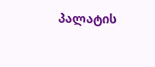პალატის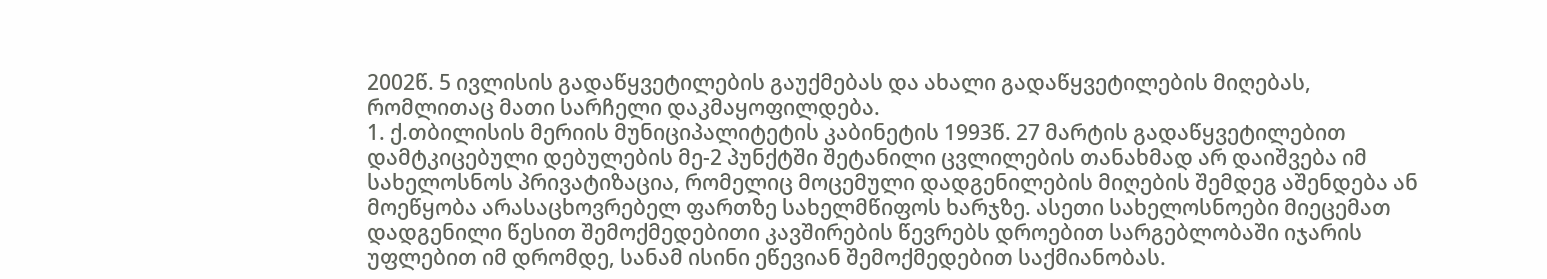2002წ. 5 ივლისის გადაწყვეტილების გაუქმებას და ახალი გადაწყვეტილების მიღებას, რომლითაც მათი სარჩელი დაკმაყოფილდება.
1. ქ.თბილისის მერიის მუნიციპალიტეტის კაბინეტის 1993წ. 27 მარტის გადაწყვეტილებით დამტკიცებული დებულების მე-2 პუნქტში შეტანილი ცვლილების თანახმად არ დაიშვება იმ სახელოსნოს პრივატიზაცია, რომელიც მოცემული დადგენილების მიღების შემდეგ აშენდება ან მოეწყობა არასაცხოვრებელ ფართზე სახელმწიფოს ხარჯზე. ასეთი სახელოსნოები მიეცემათ დადგენილი წესით შემოქმედებითი კავშირების წევრებს დროებით სარგებლობაში იჯარის უფლებით იმ დრომდე, სანამ ისინი ეწევიან შემოქმედებით საქმიანობას.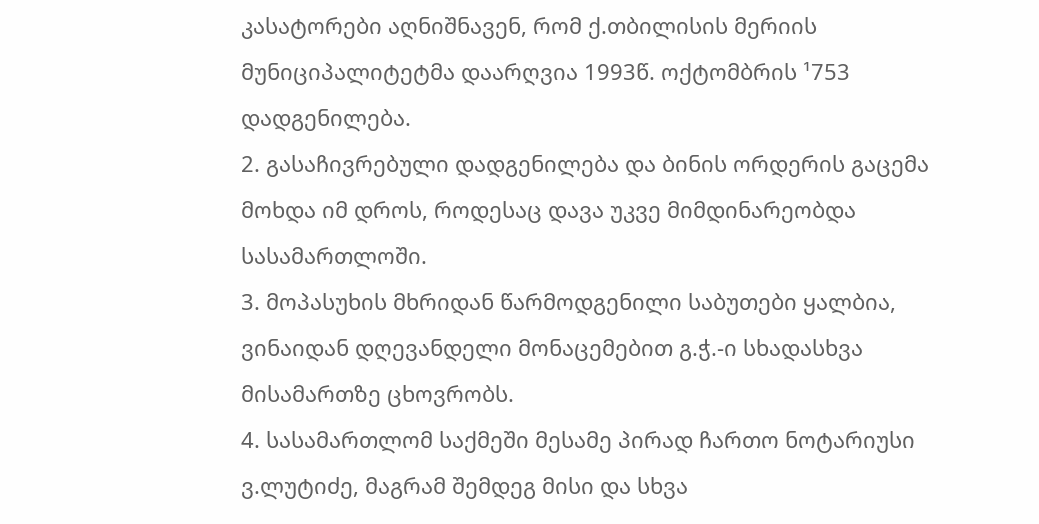კასატორები აღნიშნავენ, რომ ქ.თბილისის მერიის მუნიციპალიტეტმა დაარღვია 1993წ. ოქტომბრის ¹753 დადგენილება.
2. გასაჩივრებული დადგენილება და ბინის ორდერის გაცემა მოხდა იმ დროს, როდესაც დავა უკვე მიმდინარეობდა სასამართლოში.
3. მოპასუხის მხრიდან წარმოდგენილი საბუთები ყალბია, ვინაიდან დღევანდელი მონაცემებით გ.ჭ.-ი სხადასხვა მისამართზე ცხოვრობს.
4. სასამართლომ საქმეში მესამე პირად ჩართო ნოტარიუსი ვ.ლუტიძე, მაგრამ შემდეგ მისი და სხვა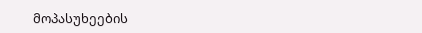მოპასუხეების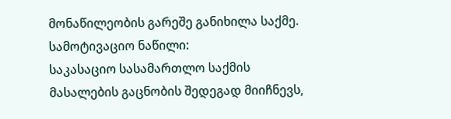მონაწილეობის გარეშე განიხილა საქმე.
სამოტივაციო ნაწილი:
საკასაციო სასამართლო საქმის მასალების გაცნობის შედეგად მიიჩნევს,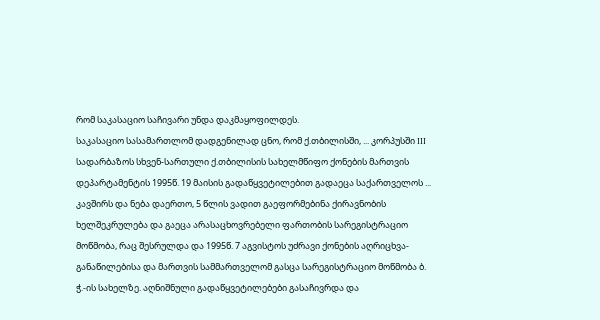რომ საკასაციო საჩივარი უნდა დაკმაყოფილდეს.
საკასაციო სასამართლომ დადგენილად ცნო, რომ ქ.თბილისში, ... კორპუსში III სადარბაზოს სხვენ-სართული ქ.თბილისის სახელმწიფო ქონების მართვის დეპარტამენტის 1995წ. 19 მაისის გადაწყვეტილებით გადაეცა საქართველოს ... კავშირს და ნება დაერთო, 5 წლის ვადით გაეფორმებინა ქირავნობის ხელშეკრულება და გაეცა არასაცხოვრებელი ფართობის სარეგისტრაციო მოწმობა, რაც შესრულდა და 1995წ. 7 აგვისტოს უძრავი ქონების აღრიცხვა-განაწილებისა და მართვის სამმართველომ გასცა სარეგისტრაციო მოწმობა ბ. ჭ.-ის სახელზე. აღნიშნული გადაწყვეტილებები გასაჩივრდა და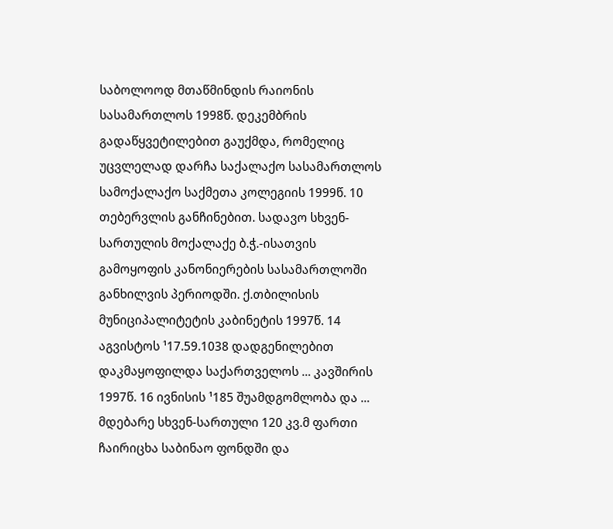საბოლოოდ მთაწმინდის რაიონის სასამართლოს 1998წ. დეკემბრის გადაწყვეტილებით გაუქმდა, რომელიც უცვლელად დარჩა საქალაქო სასამართლოს სამოქალაქო საქმეთა კოლეგიის 1999წ. 10 თებერვლის განჩინებით. სადავო სხვენ-სართულის მოქალაქე ბ.ჭ.-ისათვის გამოყოფის კანონიერების სასამართლოში განხილვის პერიოდში. ქ.თბილისის მუნიციპალიტეტის კაბინეტის 1997წ. 14 აგვისტოს ¹17.59.1038 დადგენილებით დაკმაყოფილდა საქართველოს ... კავშირის 1997წ. 16 ივნისის ¹185 შუამდგომლობა და ... მდებარე სხვენ-სართული 120 კვ.მ ფართი ჩაირიცხა საბინაო ფონდში და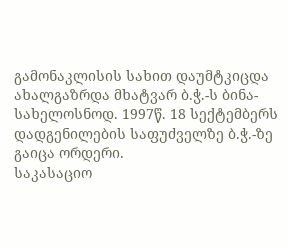გამონაკლისის სახით დაუმტკიცდა ახალგაზრდა მხატვარ ბ.ჭ.-ს ბინა-სახელოსნოდ. 1997წ. 18 სექტემბერს დადგენილების საფუძველზე ბ.ჭ.-ზე გაიცა ორდერი.
საკასაციო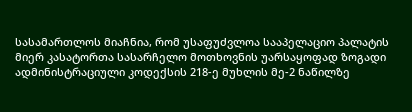სასამართლოს მიაჩნია, რომ უსაფუძვლოა სააპელაციო პალატის მიერ კასატორთა სასარჩელო მოთხოვნის უარსაყოფად ზოგადი ადმინისტრაციული კოდექსის 218-ე მუხლის მე-2 ნაწილზე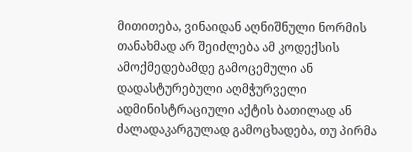მითითება, ვინაიდან აღნიშნული ნორმის თანახმად არ შეიძლება ამ კოდექსის ამოქმედებამდე გამოცემული ან დადასტურებული აღმჭურველი ადმინისტრაციული აქტის ბათილად ან ძალადაკარგულად გამოცხადება, თუ პირმა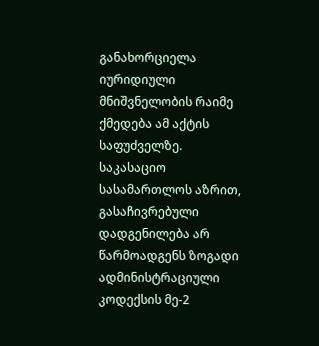განახორციელა იურიდიული მნიშვნელობის რაიმე ქმედება ამ აქტის საფუძველზე. საკასაციო სასამართლოს აზრით, გასაჩივრებული დადგენილება არ წარმოადგენს ზოგადი ადმინისტრაციული კოდექსის მე-2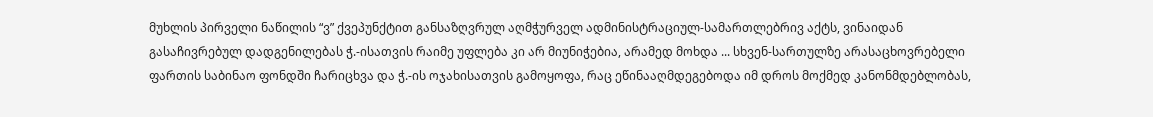მუხლის პირველი ნაწილის “ვ” ქვეპუნქტით განსაზღვრულ აღმჭურველ ადმინისტრაციულ-სამართლებრივ აქტს, ვინაიდან გასაჩივრებულ დადგენილებას ჭ.-ისათვის რაიმე უფლება კი არ მიუნიჭებია, არამედ მოხდა ... სხვენ-სართულზე არასაცხოვრებელი ფართის საბინაო ფონდში ჩარიცხვა და ჭ.-ის ოჯახისათვის გამოყოფა, რაც ეწინააღმდეგებოდა იმ დროს მოქმედ კანონმდებლობას,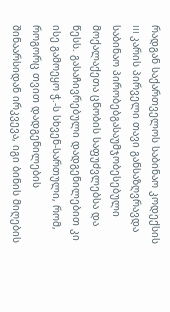რადგან საქართველოს საბინაო კოდექსის III კარის პირველი თავი განსაზღვრავდა საბინაო პირობებგასაუმჯობესებული მოქალაქეთა ცნობის საფუძვლებსა და წესს. გასაჩივრებული დადგენილებით კი ისე გამოეყო ჭ.-ს სხვენ-სართული, რომ, როგორც თვით დადგენილების შინაარსიდან ირკვევა, იგი ბინის მიღების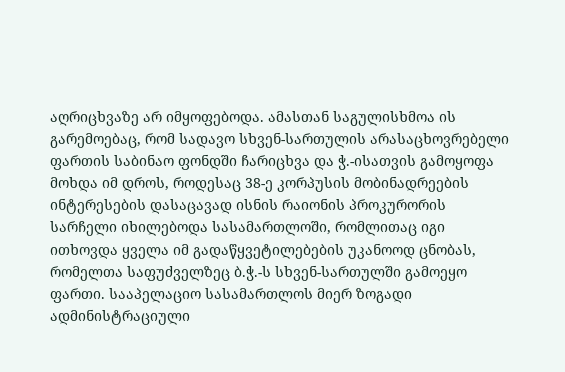აღრიცხვაზე არ იმყოფებოდა. ამასთან საგულისხმოა ის გარემოებაც, რომ სადავო სხვენ-სართულის არასაცხოვრებელი ფართის საბინაო ფონდში ჩარიცხვა და ჭ.-ისათვის გამოყოფა მოხდა იმ დროს, როდესაც 38-ე კორპუსის მობინადრეების ინტერესების დასაცავად ისნის რაიონის პროკურორის სარჩელი იხილებოდა სასამართლოში, რომლითაც იგი ითხოვდა ყველა იმ გადაწყვეტილებების უკანოოდ ცნობას, რომელთა საფუძველზეც ბ.ჭ.-ს სხვენ-სართულში გამოეყო ფართი. სააპელაციო სასამართლოს მიერ ზოგადი ადმინისტრაციული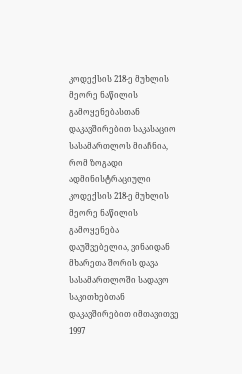კოდექსის 218-ე მუხლის მეორე ნაწილის გამოყენებასთან დაკავშირებით საკასაციო სასამართლოს მიაჩნია, რომ ზოგადი ადმინისტრაციული კოდექსის 218-ე მუხლის მეორე ნაწილის გამოყენება დაუშვებელია, ვინაიდან მხარეთა შორის დავა სასამართლოში სადავო საკითხებთან დაკავშირებით იმთავითვე 1997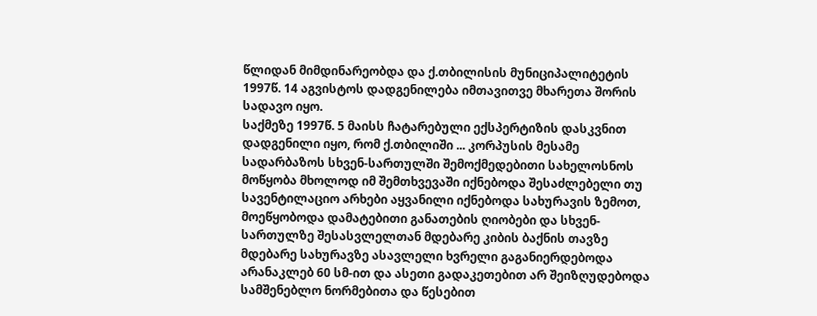წლიდან მიმდინარეობდა და ქ.თბილისის მუნიციპალიტეტის 1997წ. 14 აგვისტოს დადგენილება იმთავითვე მხარეთა შორის სადავო იყო.
საქმეზე 1997წ. 5 მაისს ჩატარებული ექსპერტიზის დასკვნით დადგენილი იყო, რომ ქ.თბილიში ... კორპუსის მესამე სადარბაზოს სხვენ-სართულში შემოქმედებითი სახელოსნოს მოწყობა მხოლოდ იმ შემთხვევაში იქნებოდა შესაძლებელი თუ სავენტილაციო არხები აყვანილი იქნებოდა სახურავის ზემოთ, მოეწყობოდა დამატებითი განათების ღიობები და სხვენ-სართულზე შესასვლელთან მდებარე კიბის ბაქნის თავზე მდებარე სახურავზე ასავლელი ხვრელი გაგანიერდებოდა არანაკლებ 60 სმ-ით და ასეთი გადაკეთებით არ შეიზღუდებოდა სამშენებლო ნორმებითა და წესებით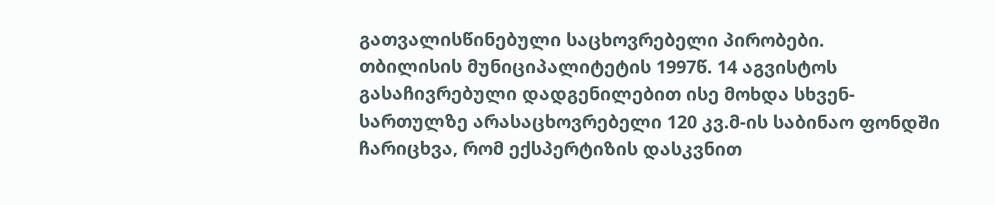გათვალისწინებული საცხოვრებელი პირობები.
თბილისის მუნიციპალიტეტის 1997წ. 14 აგვისტოს გასაჩივრებული დადგენილებით ისე მოხდა სხვენ-სართულზე არასაცხოვრებელი 120 კვ.მ-ის საბინაო ფონდში ჩარიცხვა, რომ ექსპერტიზის დასკვნით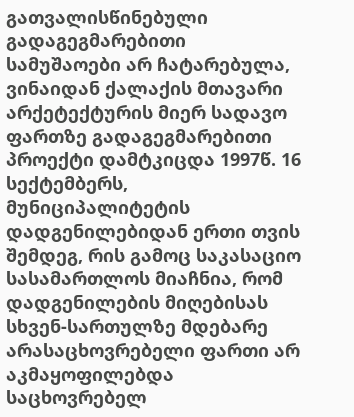გათვალისწინებული გადაგეგმარებითი სამუშაოები არ ჩატარებულა, ვინაიდან ქალაქის მთავარი არქეტექტურის მიერ სადავო ფართზე გადაგეგმარებითი პროექტი დამტკიცდა 1997წ. 16 სექტემბერს, მუნიციპალიტეტის დადგენილებიდან ერთი თვის შემდეგ, რის გამოც საკასაციო სასამართლოს მიაჩნია, რომ დადგენილების მიღებისას სხვენ-სართულზე მდებარე არასაცხოვრებელი ფართი არ აკმაყოფილებდა საცხოვრებელ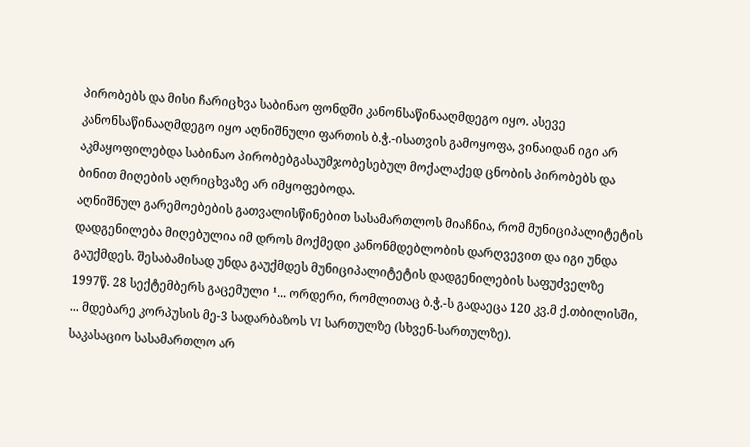პირობებს და მისი ჩარიცხვა საბინაო ფონდში კანონსაწინააღმდეგო იყო. ასევე კანონსაწინააღმდეგო იყო აღნიშნული ფართის ბ.ჭ.-ისათვის გამოყოფა, ვინაიდან იგი არ აკმაყოფილებდა საბინაო პირობებგასაუმჯობესებულ მოქალაქედ ცნობის პირობებს და ბინით მიღების აღრიცხვაზე არ იმყოფებოდა.
აღნიშნულ გარემოებების გათვალისწინებით სასამართლოს მიაჩნია, რომ მუნიციპალიტეტის დადგენილება მიღებულია იმ დროს მოქმედი კანონმდებლობის დარღვევით და იგი უნდა გაუქმდეს. შესაბამისად უნდა გაუქმდეს მუნიციპალიტეტის დადგენილების საფუძველზე 1997წ. 28 სექტემბერს გაცემული ¹... ორდერი, რომლითაც ბ.ჭ.-ს გადაეცა 120 კვ.მ ქ.თბილისში, ... მდებარე კორპუსის მე-3 სადარბაზოს VI სართულზე (სხვენ-სართულზე).
საკასაციო სასამართლო არ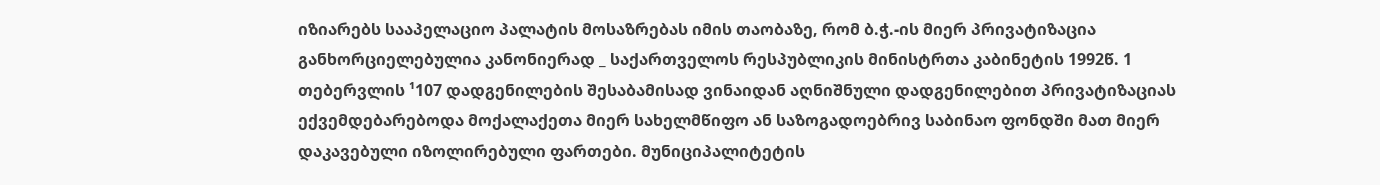იზიარებს სააპელაციო პალატის მოსაზრებას იმის თაობაზე, რომ ბ.ჭ.-ის მიერ პრივატიზაცია განხორციელებულია კანონიერად _ საქართველოს რესპუბლიკის მინისტრთა კაბინეტის 1992წ. 1 თებერვლის ¹107 დადგენილების შესაბამისად ვინაიდან აღნიშნული დადგენილებით პრივატიზაციას ექვემდებარებოდა მოქალაქეთა მიერ სახელმწიფო ან საზოგადოებრივ საბინაო ფონდში მათ მიერ დაკავებული იზოლირებული ფართები. მუნიციპალიტეტის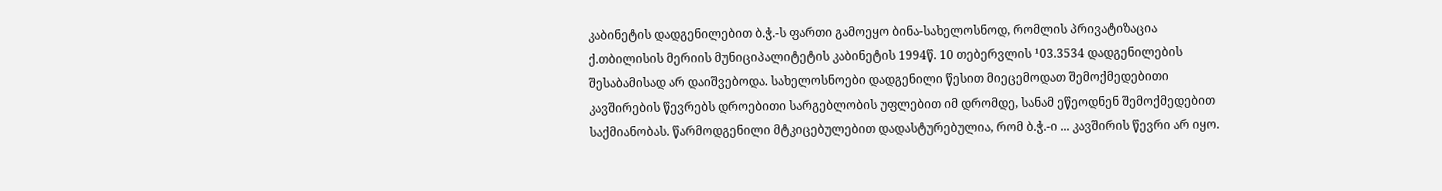კაბინეტის დადგენილებით ბ.ჭ.-ს ფართი გამოეყო ბინა-სახელოსნოდ, რომლის პრივატიზაცია ქ.თბილისის მერიის მუნიციპალიტეტის კაბინეტის 1994წ. 10 თებერვლის ¹03.3534 დადგენილების შესაბამისად არ დაიშვებოდა. სახელოსნოები დადგენილი წესით მიეცემოდათ შემოქმედებითი კავშირების წევრებს დროებითი სარგებლობის უფლებით იმ დრომდე, სანამ ეწეოდნენ შემოქმედებით საქმიანობას. წარმოდგენილი მტკიცებულებით დადასტურებულია, რომ ბ.ჭ.-ი ... კავშირის წევრი არ იყო.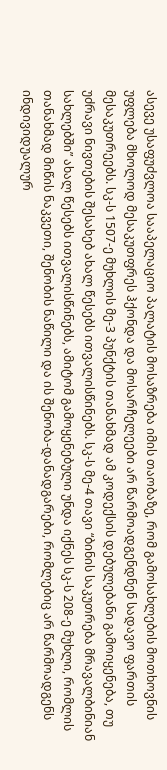ასევე უსაფუძვლოა სააპელაციო პალატის მოსაზრება იმის თაობაზე, რომ გამოსახლების მოთხოვნის უფლება მხოლოდ მესაკუთფრეს ჰქონდა და მოსარჩელეები არ წარმოადგენდნენ სადავო ფართის მესაკუთრეებს. სკ-ს 1507-ე მუხლის მე-3 პუნქტის თანახმად ამ კოდექსის დებულებანი გამოიყენება, თუ უძრავი ნივთების შესახებ ახალ წესებს ითვალისწინებს. სკ-ს მე-4 თავი “ბინის საკუთრება მრავალბინიან სახლებში” ახალ წესებს ითვალისწინებს, ამიტომ გამოყენებული უნდა იქნეს სკ-ს 208-ე მუხლი, რომლის თანახმად მიწის ნაკვეთი, შენობის ნაწილი და ის შენობა-დანადგარები, რომლებიც არ წარმოადგენს ინდივიდუალურ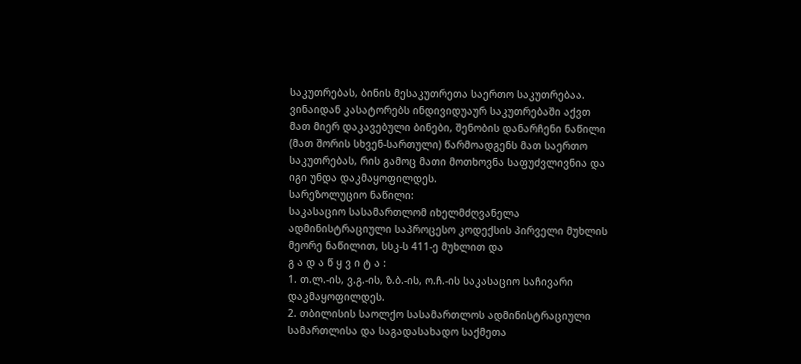საკუთრებას, ბინის მესაკუთრეთა საერთო საკუთრებაა. ვინაიდან კასატორებს ინდივიდუაურ საკუთრებაში აქვთ მათ მიერ დაკავებული ბინები, შენობის დანარჩენი ნაწილი (მათ შორის სხვენ-სართული) წარმოადგენს მათ საერთო საკუთრებას, რის გამოც მათი მოთხოვნა საფუძვლივნია და იგი უნდა დაკმაყოფილდეს.
სარეზოლუციო ნაწილი:
საკასაციო სასამართლომ იხელმძღვანელა ადმინისტრაციული საპროცესო კოდექსის პირველი მუხლის მეორე ნაწილით, სსკ-ს 411-ე მუხლით და
გ ა დ ა წ ყ ვ ი ტ ა :
1. თ.ლ.-ის, ვ.გ.-ის, ზ.ბ.-ის, ო.ჩ.-ის საკასაციო საჩივარი დაკმაყოფილდეს.
2. თბილისის საოლქო სასამართლოს ადმინისტრაციული სამართლისა და საგადასახადო საქმეთა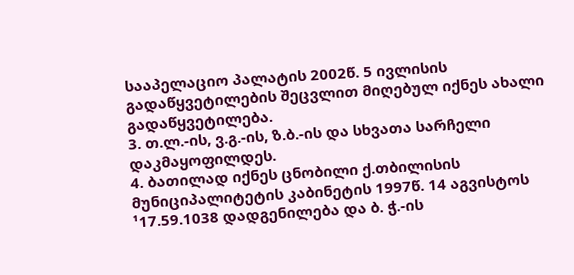სააპელაციო პალატის 2002წ. 5 ივლისის გადაწყვეტილების შეცვლით მიღებულ იქნეს ახალი გადაწყვეტილება.
3. თ.ლ.-ის, ვ.გ.-ის, ზ.ბ.-ის და სხვათა სარჩელი დაკმაყოფილდეს.
4. ბათილად იქნეს ცნობილი ქ.თბილისის მუნიციპალიტეტის კაბინეტის 1997წ. 14 აგვისტოს ¹17.59.1038 დადგენილება და ბ. ჭ.-ის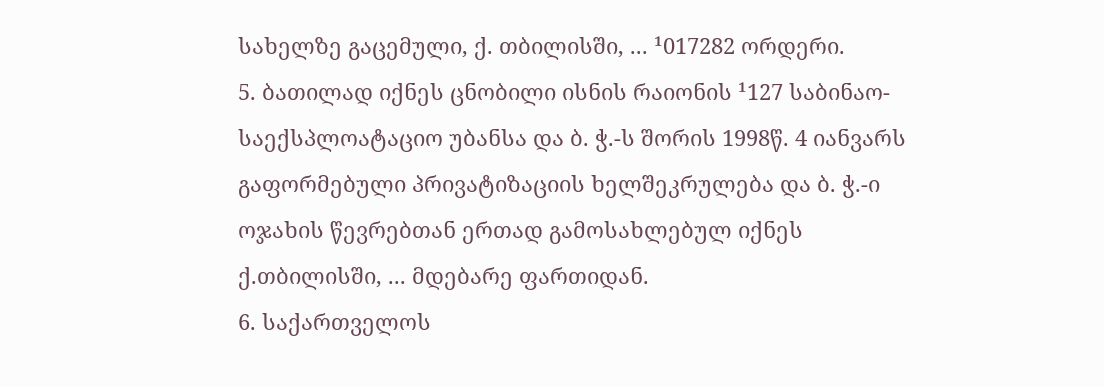სახელზე გაცემული, ქ. თბილისში, ... ¹017282 ორდერი.
5. ბათილად იქნეს ცნობილი ისნის რაიონის ¹127 საბინაო-საექსპლოატაციო უბანსა და ბ. ჭ.-ს შორის 1998წ. 4 იანვარს გაფორმებული პრივატიზაციის ხელშეკრულება და ბ. ჭ.-ი ოჯახის წევრებთან ერთად გამოსახლებულ იქნეს ქ.თბილისში, ... მდებარე ფართიდან.
6. საქართველოს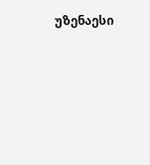უზენაესი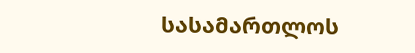სასამართლოს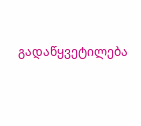გადაწყვეტილება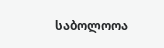საბოლოოა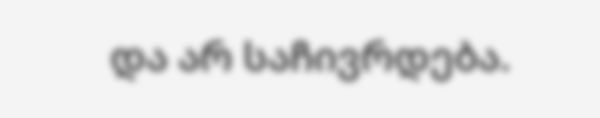და არ საჩივრდება.